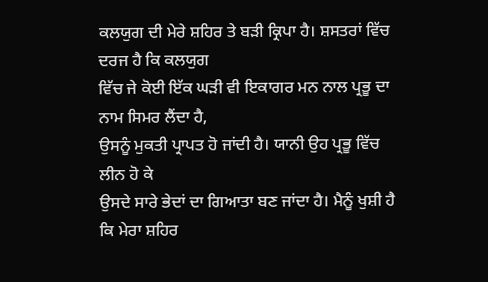ਕਲਯੁਗ ਦੀ ਮੇਰੇ ਸ਼ਹਿਰ ਤੇ ਬੜੀ ਕ੍ਰਿਪਾ ਹੈ। ਸ਼ਸਤਰਾਂ ਵਿੱਚ ਦਰਜ ਹੈ ਕਿ ਕਲਯੁਗ
ਵਿੱਚ ਜੇ ਕੋਈ ਇੱਕ ਘੜੀ ਵੀ ਇਕਾਗਰ ਮਨ ਨਾਲ ਪ੍ਰਭੂ ਦਾ ਨਾਮ ਸਿਮਰ ਲੈਂਦਾ ਹੈ,
ਉਸਨੂੰ ਮੁਕਤੀ ਪ੍ਰਾਪਤ ਹੋ ਜਾਂਦੀ ਹੈ। ਯਾਨੀ ਉਹ ਪ੍ਰਭੂ ਵਿੱਚ ਲੀਨ ਹੋ ਕੇ
ਉਸਦੇ ਸਾਰੇ ਭੇਦਾਂ ਦਾ ਗਿਆਤਾ ਬਣ ਜਾਂਦਾ ਹੈ। ਮੈਨੂੰ ਖੁਸ਼ੀ ਹੈ ਕਿ ਮੇਰਾ ਸ਼ਹਿਰ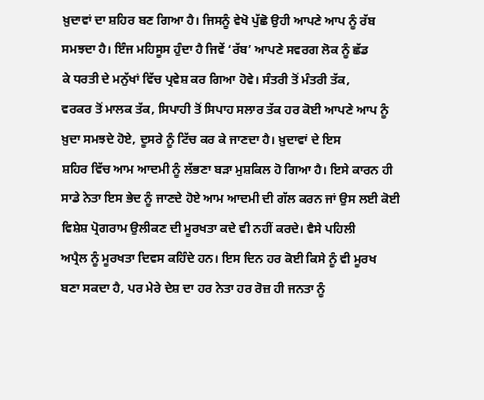ਖ਼ੁਦਾਵਾਂ ਦਾ ਸ਼ਹਿਰ ਬਣ ਗਿਆ ਹੈ। ਜਿਸਨੂੰ ਵੇਖੋ ਪੁੱਛੋ ਉਹੀ ਆਪਣੇ ਆਪ ਨੂੰ ਰੱਬ
ਸਮਝਦਾ ਹੈ। ਇੰਜ ਮਹਿਸੂਸ ਹੁੰਦਾ ਹੈ ਜਿਵੇਂ ‘ਰੱਬ’ ਆਪਣੇ ਸਵਰਗ ਲੋਕ ਨੂੰ ਛੱਡ
ਕੇ ਧਰਤੀ ਦੇ ਮਨੁੱਖਾਂ ਵਿੱਚ ਪ੍ਰਵੇਸ਼ ਕਰ ਗਿਆ ਹੋਵੇ। ਸੰਤਰੀ ਤੋਂ ਮੰਤਰੀ ਤੱਕ,
ਵਰਕਰ ਤੋਂ ਮਾਲਕ ਤੱਕ, ਸਿਪਾਹੀ ਤੋਂ ਸਿਪਾਹ ਸਲਾਰ ਤੱਕ ਹਰ ਕੋਈ ਆਪਣੇ ਆਪ ਨੂੰ
ਖ਼ੁਦਾ ਸਮਝਦੇ ਹੋਏ, ਦੂਸਰੇ ਨੂੰ ਟਿੱਚ ਕਰ ਕੇ ਜਾਣਦਾ ਹੈ। ਖ਼ੁਦਾਵਾਂ ਦੇ ਇਸ
ਸ਼ਹਿਰ ਵਿੱਚ ਆਮ ਆਦਮੀ ਨੂੰ ਲੱਭਣਾ ਬੜਾ ਮੁਸ਼ਕਿਲ ਹੋ ਗਿਆ ਹੈ। ਇਸੇ ਕਾਰਨ ਹੀ
ਸਾਡੇ ਨੇਤਾ ਇਸ ਭੇਦ ਨੂੰ ਜਾਣਦੇ ਹੋਏ ਆਮ ਆਦਮੀ ਦੀ ਗੱਲ ਕਰਨ ਜਾਂ ਉਸ ਲਈ ਕੋਈ
ਵਿਸ਼ੇਸ਼ ਪ੍ਰੋਗਰਾਮ ਉਲੀਕਣ ਦੀ ਮੂਰਖਤਾ ਕਦੇ ਵੀ ਨਹੀਂ ਕਰਦੇ। ਵੈਸੇ ਪਹਿਲੀ
ਅਪ੍ਰੈਲ ਨੂੰ ਮੂਰਖਤਾ ਦਿਵਸ ਕਹਿੰਦੇ ਹਨ। ਇਸ ਦਿਨ ਹਰ ਕੋਈ ਕਿਸੇ ਨੂੰ ਵੀ ਮੂਰਖ
ਬਣਾ ਸਕਦਾ ਹੈ, ਪਰ ਮੇਰੇ ਦੇਸ਼ ਦਾ ਹਰ ਨੇਤਾ ਹਰ ਰੋਜ਼ ਹੀ ਜਨਤਾ ਨੂੰ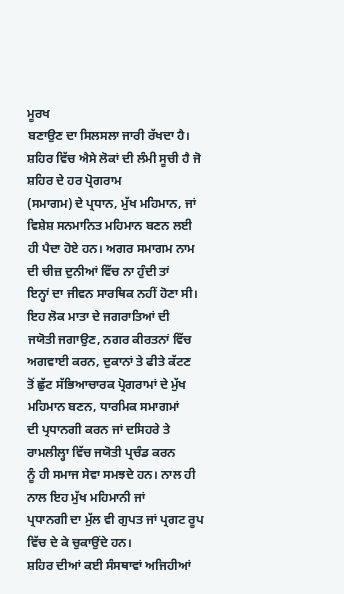ਮੂਰਖ
ਬਣਾਉਣ ਦਾ ਸਿਲਸਲਾ ਜਾਰੀ ਰੱਖਦਾ ਹੈ।
ਸ਼ਹਿਰ ਵਿੱਚ ਐਸੇ ਲੋਕਾਂ ਦੀ ਲੰਮੀ ਸੂਚੀ ਹੈ ਜੋ ਸ਼ਹਿਰ ਦੇ ਹਰ ਪ੍ਰੋਗਰਾਮ
(ਸਮਾਗਮ) ਦੇ ਪ੍ਰਧਾਨ, ਮੁੱਖ ਮਹਿਮਾਨ, ਜਾਂ ਵਿਸ਼ੇਸ਼ ਸਨਮਾਨਿਤ ਮਹਿਮਾਨ ਬਣਨ ਲਈ
ਹੀ ਪੈਦਾ ਹੋਏ ਹਨ। ਅਗਰ ਸਮਾਗਮ ਨਾਮ ਦੀ ਚੀਜ਼ ਦੁਨੀਆਂ ਵਿੱਚ ਨਾ ਹੁੰਦੀ ਤਾਂ
ਇਨ੍ਹਾਂ ਦਾ ਜੀਵਨ ਸਾਰਥਿਕ ਨਹੀਂ ਹੋਣਾ ਸੀ। ਇਹ ਲੋਕ ਮਾਤਾ ਦੇ ਜਗਰਾਤਿਆਂ ਦੀ
ਜਯੋਤੀ ਜਗਾਉਣ, ਨਗਰ ਕੀਰਤਨਾਂ ਵਿੱਚ ਅਗਵਾਈ ਕਰਨ, ਦੁਕਾਨਾਂ ਤੇ ਫੀਤੇ ਕੱਟਣ
ਤੋਂ ਛੁੱਟ ਸੱਭਿਆਚਾਰਕ ਪ੍ਰੋਗਰਾਮਾਂ ਦੇ ਮੁੱਖ ਮਹਿਮਾਨ ਬਣਨ, ਧਾਰਮਿਕ ਸਮਾਗਮਾਂ
ਦੀ ਪ੍ਰਧਾਨਗੀ ਕਰਨ ਜਾਂ ਦਸਿਹਰੇ ਤੇ ਰਾਮਲੀਲ੍ਹਾ ਵਿੱਚ ਜਯੋਤੀ ਪ੍ਰਚੰਡ ਕਰਨ
ਨੂੰ ਹੀ ਸਮਾਜ ਸੇਵਾ ਸਮਝਦੇ ਹਨ। ਨਾਲ ਹੀ ਨਾਲ ਇਹ ਮੁੱਖ ਮਹਿਮਾਨੀ ਜਾਂ
ਪ੍ਰਧਾਨਗੀ ਦਾ ਮੁੱਲ ਵੀ ਗੁਪਤ ਜਾਂ ਪ੍ਰਗਟ ਰੂਪ ਵਿੱਚ ਦੇ ਕੇ ਚੁਕਾਉਂਦੇ ਹਨ।
ਸ਼ਹਿਰ ਦੀਆਂ ਕਈ ਸੰਸਥਾਵਾਂ ਅਜਿਹੀਆਂ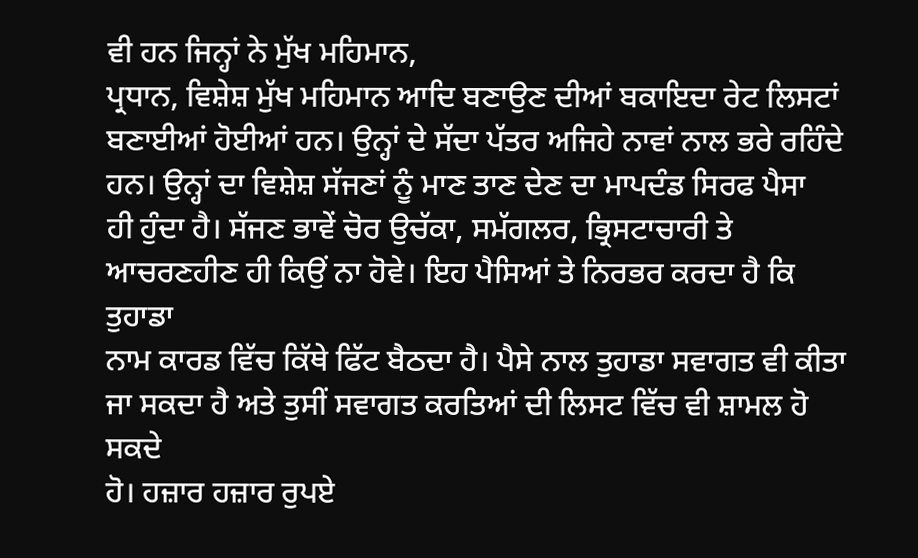ਵੀ ਹਨ ਜਿਨ੍ਹਾਂ ਨੇ ਮੁੱਖ ਮਹਿਮਾਨ,
ਪ੍ਰਧਾਨ, ਵਿਸ਼ੇਸ਼ ਮੁੱਖ ਮਹਿਮਾਨ ਆਦਿ ਬਣਾਉਣ ਦੀਆਂ ਬਕਾਇਦਾ ਰੇਟ ਲਿਸਟਾਂ
ਬਣਾਈਆਂ ਹੋਈਆਂ ਹਨ। ਉਨ੍ਹਾਂ ਦੇ ਸੱਦਾ ਪੱਤਰ ਅਜਿਹੇ ਨਾਵਾਂ ਨਾਲ ਭਰੇ ਰਹਿੰਦੇ
ਹਨ। ਉਨ੍ਹਾਂ ਦਾ ਵਿਸ਼ੇਸ਼ ਸੱਜਣਾਂ ਨੂੰ ਮਾਣ ਤਾਣ ਦੇਣ ਦਾ ਮਾਪਦੰਡ ਸਿਰਫ ਪੈਸਾ
ਹੀ ਹੁੰਦਾ ਹੈ। ਸੱਜਣ ਭਾਵੇਂ ਚੋਰ ਉਚੱਕਾ, ਸਮੱਗਲਰ, ਭ੍ਰਿਸਟਾਚਾਰੀ ਤੇ
ਆਚਰਣਹੀਣ ਹੀ ਕਿਉਂ ਨਾ ਹੋਵੇ। ਇਹ ਪੈਸਿਆਂ ਤੇ ਨਿਰਭਰ ਕਰਦਾ ਹੈ ਕਿ ਤੁਹਾਡਾ
ਨਾਮ ਕਾਰਡ ਵਿੱਚ ਕਿੱਥੇ ਫਿੱਟ ਬੈਠਦਾ ਹੈ। ਪੈਸੇ ਨਾਲ ਤੁਹਾਡਾ ਸਵਾਗਤ ਵੀ ਕੀਤਾ
ਜਾ ਸਕਦਾ ਹੈ ਅਤੇ ਤੁਸੀਂ ਸਵਾਗਤ ਕਰਤਿਆਂ ਦੀ ਲਿਸਟ ਵਿੱਚ ਵੀ ਸ਼ਾਮਲ ਹੋ ਸਕਦੇ
ਹੋ। ਹਜ਼ਾਰ ਹਜ਼ਾਰ ਰੁਪਏ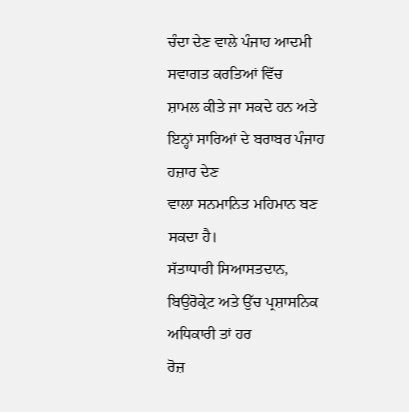ਚੰਦਾ ਦੇਣ ਵਾਲੇ ਪੰਜਾਹ ਆਦਮੀ ਸਵਾਗਤ ਕਰਤਿਆਂ ਵਿੱਚ
ਸ਼ਾਮਲ ਕੀਤੇ ਜਾ ਸਕਦੇ ਹਨ ਅਤੇ ਇਨ੍ਹਾਂ ਸਾਰਿਆਂ ਦੇ ਬਰਾਬਰ ਪੰਜਾਹ ਹਜ਼ਾਰ ਦੇਣ
ਵਾਲਾ ਸਨਮਾਨਿਤ ਮਹਿਮਾਨ ਬਣ ਸਕਦਾ ਹੈ।
ਸੱਤਾਧਾਰੀ ਸਿਆਸਤਦਾਨ, ਬਿਉਰੋਕ੍ਰੇਟ ਅਤੇ ਉੱਚ ਪ੍ਰਸ਼ਾਸਨਿਕ ਅਧਿਕਾਰੀ ਤਾਂ ਹਰ
ਰੋਜ਼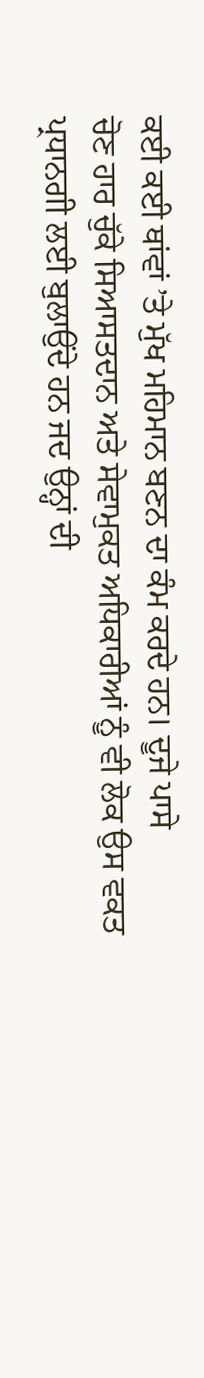ਕਈ ਕਈ ਥਾਂਵਾਂ ’ਤੇ ਮੁੱਖ ਮਹਿਮਾਨ ਬਣਨ ਦਾ ਕੰਮ ਕਰਦੇ ਹਨ। ਦੂਜੇ ਪਾਸੇ
ਚੋਣ ਹਾਰ ਚੁੱਕੇ ਸਿਆਸਤਦਾਨ ਅਤੇ ਸੇਵਾਮੁਕਤ ਅਧਿਕਾਰੀਆਂ ਨੂੰ ਵੀ ਲੋਕ ਉਸ ਵਕਤ
ਪ੍ਰਧਾਨਗੀ ਲਈ ਬੁਲਾਉਂਦੇ ਹਨ ਜਦ ਉਨ੍ਹਾਂ ਦੀ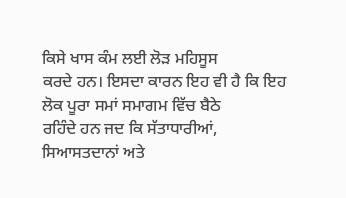ਕਿਸੇ ਖਾਸ ਕੰਮ ਲਈ ਲੋੜ ਮਹਿਸੂਸ
ਕਰਦੇ ਹਨ। ਇਸਦਾ ਕਾਰਨ ਇਹ ਵੀ ਹੈ ਕਿ ਇਹ ਲੋਕ ਪੂਰਾ ਸਮਾਂ ਸਮਾਗਮ ਵਿੱਚ ਬੈਠੇ
ਰਹਿੰਦੇ ਹਨ ਜਦ ਕਿ ਸੱਤਾਧਾਰੀਆਂ, ਸਿਆਸਤਦਾਨਾਂ ਅਤੇ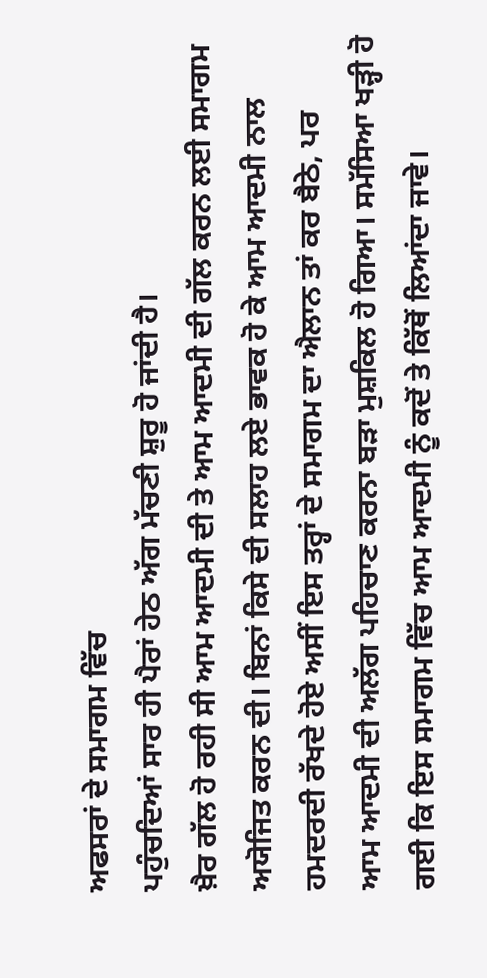ਅਫਸਰਾਂ ਦੇ ਸਮਾਗਮ ਵਿੱਚ
ਪਹੁੰਚਦਿਆਂ ਸਾਰ ਹੀ ਪੈਰਾਂ ਹੇਠ ਅੱਗ ਮੱਚਣੀ ਸ਼ੁਰੂ ਹੋ ਜਾਂਦੀ ਹੈ।
ਖ਼ੈਰ ਗੱਲ ਹੋ ਰਹੀ ਸੀ ਆਮ ਆਦਮੀ ਦੀ ਤੇ ਆਮ ਆਦਮੀ ਦੀ ਗੱਲ ਕਰਨ ਲਈ ਸਮਾਗਮ
ਅਯੋਜਿਤ ਕਰਨ ਦੀ। ਬਿਨਾਂ ਕਿਸੇ ਦੀ ਸਲਾਹ ਲਏ ਭਾਵਕ ਹੋ ਕੇ ਆਮ ਆਦਮੀ ਨਾਲ
ਹਮਦਰਦੀ ਰੱਖਦੇ ਹੋਏ ਅਸੀਂ ਇਸ ਤਰ੍ਹਾਂ ਦੇ ਸਮਾਗਮ ਦਾ ਐਲਾਨ ਤਾਂ ਕਰ ਬੈਠੇ, ਪਰ
ਆਮ ਆਦਮੀ ਦੀ ਅਲੱਗ ਪਹਿਚਾਣ ਕਰਨਾ ਬੜਾ ਮੁਸ਼ਕਿਲ ਹੋ ਗਿਆ। ਸਮੱਸਿਆ ਖੜ੍ਹੀ ਹੋ
ਗਈ ਕਿ ਇਸ ਸਮਾਗਮ ਵਿੱਚ ਆਮ ਆਦਮੀ ਨੂੰ ਕਦੋਂ ਤੇ ਕਿੱਥੋਂ ਲਿਆਂਦਾ ਜਾਵੇ।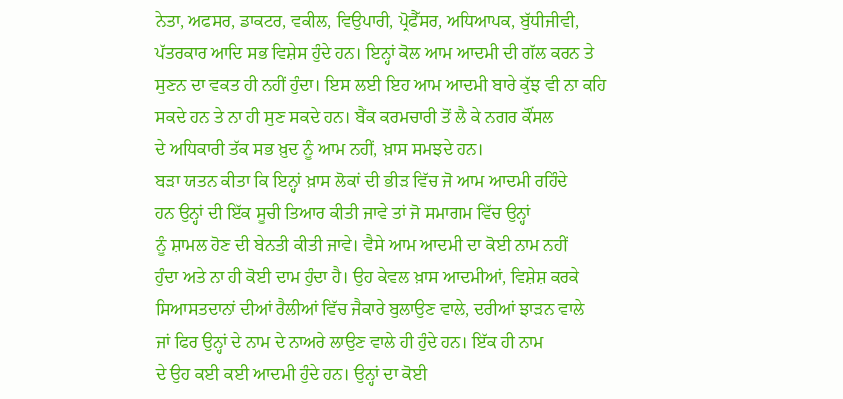ਨੇਤਾ, ਅਫਸਰ, ਡਾਕਟਰ, ਵਕੀਲ, ਵਿਉਪਾਰੀ, ਪ੍ਰੋਫੈੱਸਰ, ਅਧਿਆਪਕ, ਬੁੱਧੀਜੀਵੀ,
ਪੱਤਰਕਾਰ ਆਦਿ ਸਭ ਵਿਸ਼ੇਸ ਹੁੰਦੇ ਹਨ। ਇਨ੍ਹਾਂ ਕੋਲ ਆਮ ਆਦਮੀ ਦੀ ਗੱਲ ਕਰਨ ਤੇ
ਸੁਣਨ ਦਾ ਵਕਤ ਹੀ ਨਹੀਂ ਹੁੰਦਾ। ਇਸ ਲਈ ਇਹ ਆਮ ਆਦਮੀ ਬਾਰੇ ਕੁੱਝ ਵੀ ਨਾ ਕਹਿ
ਸਕਦੇ ਹਨ ਤੇ ਨਾ ਹੀ ਸੁਣ ਸਕਦੇ ਹਨ। ਬੈਂਕ ਕਰਮਚਾਰੀ ਤੋਂ ਲੈ ਕੇ ਨਗਰ ਕੌਂਸਲ
ਦੇ ਅਧਿਕਾਰੀ ਤੱਕ ਸਭ ਖ਼ੁਦ ਨੂੰ ਆਮ ਨਹੀਂ, ਖ਼ਾਸ ਸਮਝਦੇ ਹਨ।
ਬੜਾ ਯਤਨ ਕੀਤਾ ਕਿ ਇਨ੍ਹਾਂ ਖ਼ਾਸ ਲੋਕਾਂ ਦੀ ਭੀੜ ਵਿੱਚ ਜੋ ਆਮ ਆਦਮੀ ਰਹਿੰਦੇ
ਹਨ ਉਨ੍ਹਾਂ ਦੀ ਇੱਕ ਸੂਚੀ ਤਿਆਰ ਕੀਤੀ ਜਾਵੇ ਤਾਂ ਜੋ ਸਮਾਗਮ ਵਿੱਚ ਉਨ੍ਹਾਂ
ਨੂੰ ਸ਼ਾਮਲ ਹੋਣ ਦੀ ਬੇਨਤੀ ਕੀਤੀ ਜਾਵੇ। ਵੈਸੇ ਆਮ ਆਦਮੀ ਦਾ ਕੋਈ ਨਾਮ ਨਹੀਂ
ਹੁੰਦਾ ਅਤੇ ਨਾ ਹੀ ਕੋਈ ਦਾਮ ਹੁੰਦਾ ਹੈ। ਉਹ ਕੇਵਲ ਖ਼ਾਸ ਆਦਮੀਆਂ, ਵਿਸ਼ੇਸ਼ ਕਰਕੇ
ਸਿਆਸਤਦਾਨਾਂ ਦੀਆਂ ਰੈਲੀਆਂ ਵਿੱਚ ਜੈਕਾਰੇ ਬੁਲਾਉਣ ਵਾਲੇ, ਦਰੀਆਂ ਝਾੜਨ ਵਾਲੇ
ਜਾਂ ਫਿਰ ਉਨ੍ਹਾਂ ਦੇ ਨਾਮ ਦੇ ਨਾਅਰੇ ਲਾਉਣ ਵਾਲੇ ਹੀ ਹੁੰਦੇ ਹਨ। ਇੱਕ ਹੀ ਨਾਮ
ਦੇ ਉਹ ਕਈ ਕਈ ਆਦਮੀ ਹੁੰਦੇ ਹਨ। ਉਨ੍ਹਾਂ ਦਾ ਕੋਈ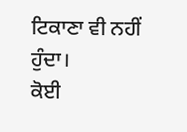ਟਿਕਾਣਾ ਵੀ ਨਹੀਂ ਹੁੰਦਾ।
ਕੋਈ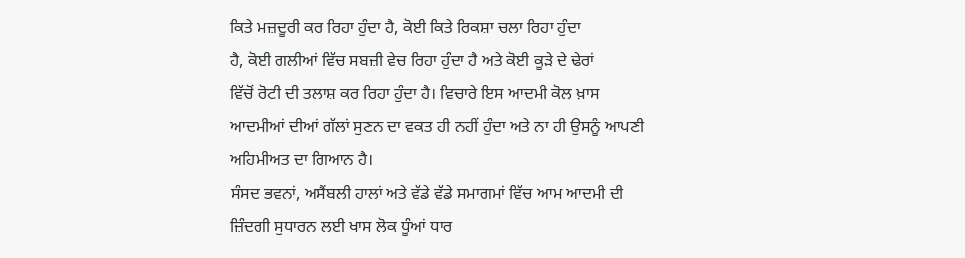ਕਿਤੇ ਮਜ਼ਦੂਰੀ ਕਰ ਰਿਹਾ ਹੁੰਦਾ ਹੈ, ਕੋਈ ਕਿਤੇ ਰਿਕਸ਼ਾ ਚਲਾ ਰਿਹਾ ਹੁੰਦਾ
ਹੈ, ਕੋਈ ਗਲੀਆਂ ਵਿੱਚ ਸਬਜ਼ੀ ਵੇਚ ਰਿਹਾ ਹੁੰਦਾ ਹੈ ਅਤੇ ਕੋਈ ਕੂੜੇ ਦੇ ਢੇਰਾਂ
ਵਿੱਚੋਂ ਰੋਟੀ ਦੀ ਤਲਾਸ਼ ਕਰ ਰਿਹਾ ਹੁੰਦਾ ਹੈ। ਵਿਚਾਰੇ ਇਸ ਆਦਮੀ ਕੋਲ ਖ਼ਾਸ
ਆਦਮੀਆਂ ਦੀਆਂ ਗੱਲਾਂ ਸੁਣਨ ਦਾ ਵਕਤ ਹੀ ਨਹੀਂ ਹੁੰਦਾ ਅਤੇ ਨਾ ਹੀ ਉਸਨੂੰ ਆਪਣੀ
ਅਹਿਮੀਅਤ ਦਾ ਗਿਆਨ ਹੈ।
ਸੰਸਦ ਭਵਨਾਂ, ਅਸੈਂਬਲੀ ਹਾਲਾਂ ਅਤੇ ਵੱਡੇ ਵੱਡੇ ਸਮਾਗਮਾਂ ਵਿੱਚ ਆਮ ਆਦਮੀ ਦੀ
ਜ਼ਿੰਦਗੀ ਸੁਧਾਰਨ ਲਈ ਖਾਸ ਲੋਕ ਧੂੰਆਂ ਧਾਰ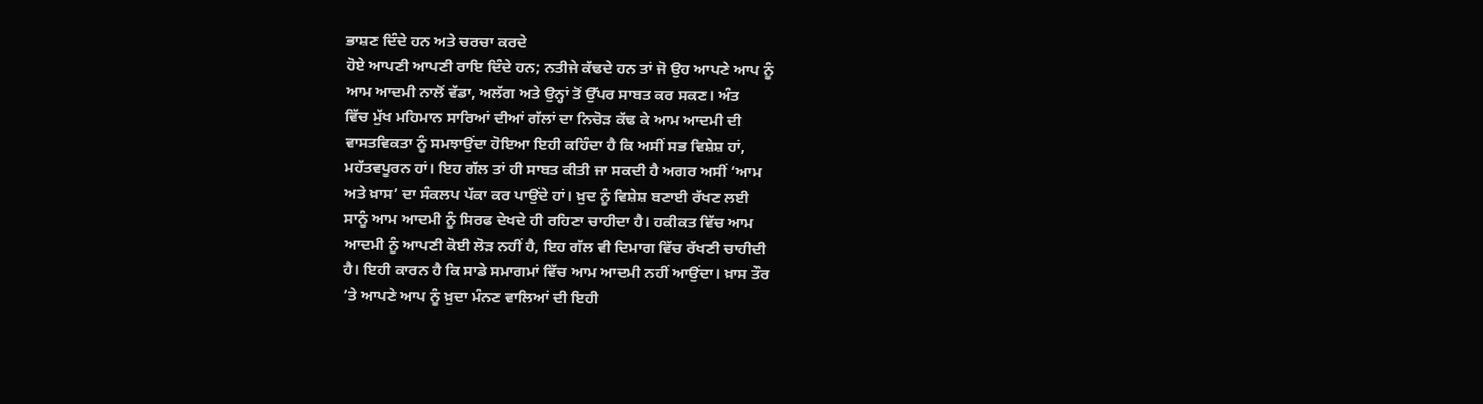ਭਾਸ਼ਣ ਦਿੰਦੇ ਹਨ ਅਤੇ ਚਰਚਾ ਕਰਦੇ
ਹੋਏ ਆਪਣੀ ਆਪਣੀ ਰਾਇ ਦਿੰਦੇ ਹਨ; ਨਤੀਜੇ ਕੱਢਦੇ ਹਨ ਤਾਂ ਜੋ ਉਹ ਆਪਣੇ ਆਪ ਨੂੰ
ਆਮ ਆਦਮੀ ਨਾਲੋਂ ਵੱਡਾ, ਅਲੱਗ ਅਤੇ ਉਨ੍ਹਾਂ ਤੋਂ ਉੱਪਰ ਸਾਬਤ ਕਰ ਸਕਣ। ਅੰਤ
ਵਿੱਚ ਮੁੱਖ ਮਹਿਮਾਨ ਸਾਰਿਆਂ ਦੀਆਂ ਗੱਲਾਂ ਦਾ ਨਿਚੋੜ ਕੱਢ ਕੇ ਆਮ ਆਦਮੀ ਦੀ
ਵਾਸਤਵਿਕਤਾ ਨੂੰ ਸਮਝਾਉਂਦਾ ਹੋਇਆ ਇਹੀ ਕਹਿੰਦਾ ਹੈ ਕਿ ਅਸੀਂ ਸਭ ਵਿਸ਼ੇਸ਼ ਹਾਂ,
ਮਹੱਤਵਪੂਰਨ ਹਾਂ। ਇਹ ਗੱਲ ਤਾਂ ਹੀ ਸਾਬਤ ਕੀਤੀ ਜਾ ਸਕਦੀ ਹੈ ਅਗਰ ਅਸੀਂ ‘ਆਮ
ਅਤੇ ਖ਼ਾਸ’ ਦਾ ਸੰਕਲਪ ਪੱਕਾ ਕਰ ਪਾਉਂਦੇ ਹਾਂ। ਖ਼ੁਦ ਨੂੰ ਵਿਸ਼ੇਸ਼ ਬਣਾਈ ਰੱਖਣ ਲਈ
ਸਾਨੂੰ ਆਮ ਆਦਮੀ ਨੂੰ ਸਿਰਫ ਦੇਖਦੇ ਹੀ ਰਹਿਣਾ ਚਾਹੀਦਾ ਹੈ। ਹਕੀਕਤ ਵਿੱਚ ਆਮ
ਆਦਮੀ ਨੂੰ ਆਪਣੀ ਕੋਈ ਲੋੜ ਨਹੀਂ ਹੈ, ਇਹ ਗੱਲ ਵੀ ਦਿਮਾਗ ਵਿੱਚ ਰੱਖਣੀ ਚਾਹੀਦੀ
ਹੈ। ਇਹੀ ਕਾਰਨ ਹੈ ਕਿ ਸਾਡੇ ਸਮਾਗਮਾਂ ਵਿੱਚ ਆਮ ਆਦਮੀ ਨਹੀਂ ਆਉਂਦਾ। ਖ਼ਾਸ ਤੌਰ
’ਤੇ ਆਪਣੇ ਆਪ ਨੂੰ ਖ਼ੁਦਾ ਮੰਨਣ ਵਾਲਿਆਂ ਦੀ ਇਹੀ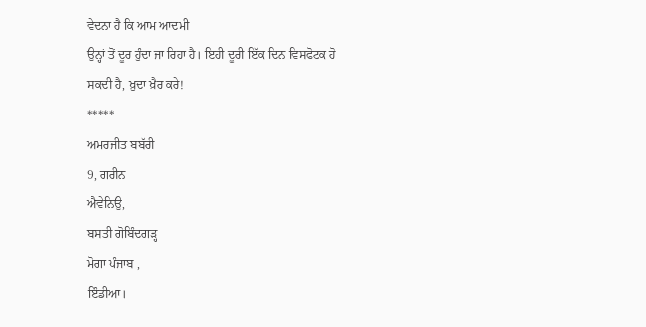ਵੇਦਨਾ ਹੈ ਕਿ ਆਮ ਆਦਮੀ
ਉਨ੍ਹਾਂ ਤੋਂ ਦੂਰ ਹੁੰਦਾ ਜਾ ਰਿਹਾ ਹੈ। ਇਹੀ ਦੂਰੀ ਇੱਕ ਦਿਨ ਵਿਸਫੋਟਕ ਹੋ
ਸਕਦੀ ਹੈ, ਖ਼ੁਦਾ ਖ਼ੈਰ ਕਰੇ!
*****
ਅਮਰਜੀਤ ਬਬੱਰੀ
9, ਗਰੀਨ
ਐਵੇਨਿਉ,
ਬਸਤੀ ਗੋਬਿੰਦਗੜ੍ਹ
ਮੋਗਾ ਪੰਜਾਬ ,
ਇੰਡੀਆ।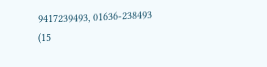9417239493, 01636-238493
(15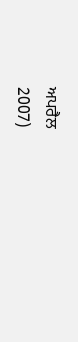ਅਪਰੈਲ
2007)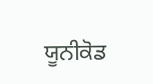ਯੂਨੀਕੋਡ